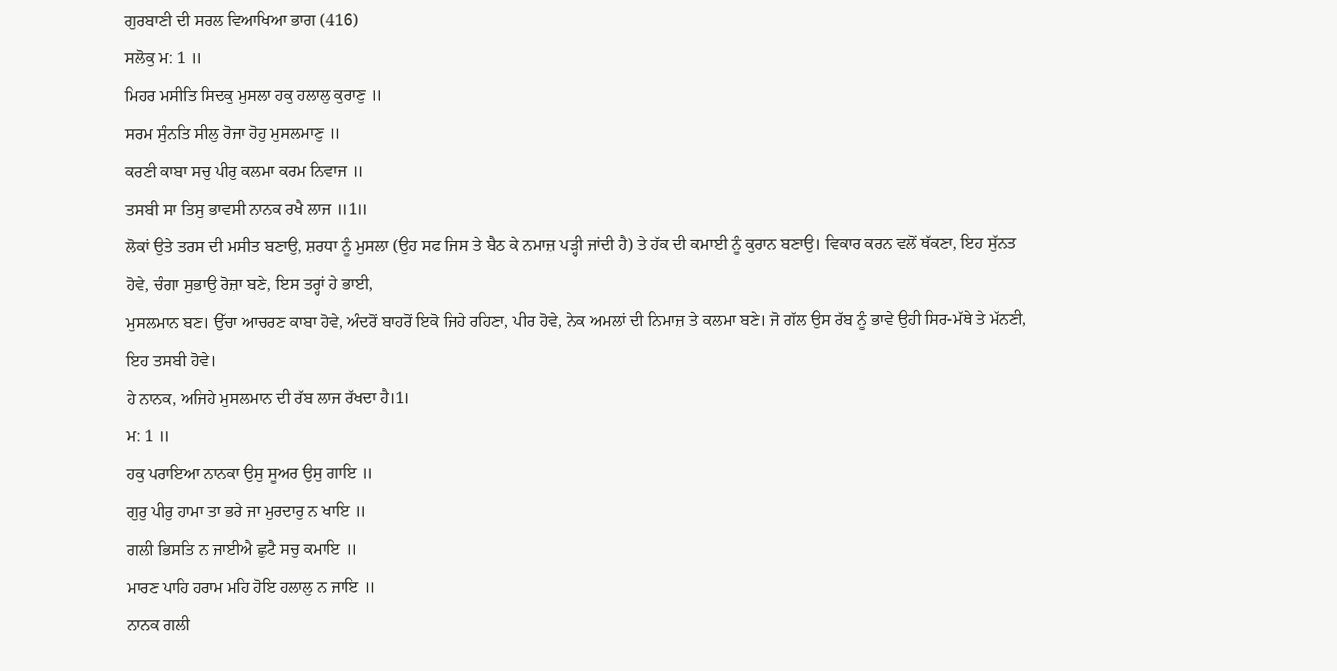ਗੁਰਬਾਣੀ ਦੀ ਸਰਲ ਵਿਆਖਿਆ ਭਾਗ (416)
ਸਲੋਕੁ ਮ: 1 ॥
ਮਿਹਰ ਮਸੀਤਿ ਸਿਦਕੁ ਮੁਸਲਾ ਹਕੁ ਹਲਾਲੁ ਕੁਰਾਣੁ ॥
ਸਰਮ ਸੁੰਨਤਿ ਸੀਲੁ ਰੋਜਾ ਹੋਹੁ ਮੁਸਲਮਾਣੁ ॥
ਕਰਣੀ ਕਾਬਾ ਸਚੁ ਪੀਰੁ ਕਲਮਾ ਕਰਮ ਨਿਵਾਜ ॥
ਤਸਬੀ ਸਾ ਤਿਸੁ ਭਾਵਸੀ ਨਾਨਕ ਰਖੈ ਲਾਜ ॥1॥
ਲੋਕਾਂ ਉਤੇ ਤਰਸ ਦੀ ਮਸੀਤ ਬਣਾਉ, ਸ਼ਰਧਾ ਨੂੰ ਮੁਸਲਾ (ਉਹ ਸਫ ਜਿਸ ਤੇ ਬੈਠ ਕੇ ਨਮਾਜ਼ ਪੜ੍ਹੀ ਜਾਂਦੀ ਹੈ) ਤੇ ਹੱਕ ਦੀ ਕਮਾਈ ਨੂੰ ਕੁਰਾਨ ਬਣਾਉ। ਵਿਕਾਰ ਕਰਨ ਵਲੋਂ ਥੱਕਣਾ, ਇਹ ਸੁੱਨਤ ਹੋਵੇ, ਚੰਗਾ ਸੁਭਾਉ ਰੋਜ਼ਾ ਬਣੇ, ਇਸ ਤਰ੍ਹਾਂ ਹੇ ਭਾਈ,
ਮੁਸਲਮਾਨ ਬਣ। ਉੱਚਾ ਆਚਰਣ ਕਾਬਾ ਹੋਵੇ, ਅੰਦਰੋਂ ਬਾਹਰੋਂ ਇਕੋ ਜਿਹੇ ਰਹਿਣਾ, ਪੀਰ ਹੋਵੇ, ਨੇਕ ਅਮਲਾਂ ਦੀ ਨਿਮਾਜ਼ ਤੇ ਕਲਮਾ ਬਣੇ। ਜੋ ਗੱਲ ਉਸ ਰੱਬ ਨੂੰ ਭਾਵੇ ਉਹੀ ਸਿਰ-ਮੱਥੇ ਤੇ ਮੱਨਣੀ, ਇਹ ਤਸਬੀ ਹੋਵੇ।
ਹੇ ਨਾਨਕ, ਅਜਿਹੇ ਮੁਸਲਮਾਨ ਦੀ ਰੱਬ ਲਾਜ ਰੱਖਦਾ ਹੈ।1।
ਮ: 1 ॥
ਹਕੁ ਪਰਾਇਆ ਨਾਨਕਾ ਉਸੁ ਸੂਅਰ ਉਸੁ ਗਾਇ ॥
ਗੁਰੁ ਪੀਰੁ ਹਾਮਾ ਤਾ ਭਰੇ ਜਾ ਮੁਰਦਾਰੁ ਨ ਖਾਇ ॥
ਗਲੀ ਭਿਸਤਿ ਨ ਜਾਈਐ ਛੁਟੈ ਸਚੁ ਕਮਾਇ ॥
ਮਾਰਣ ਪਾਹਿ ਹਰਾਮ ਮਹਿ ਹੋਇ ਹਲਾਲੁ ਨ ਜਾਇ ॥
ਨਾਨਕ ਗਲੀ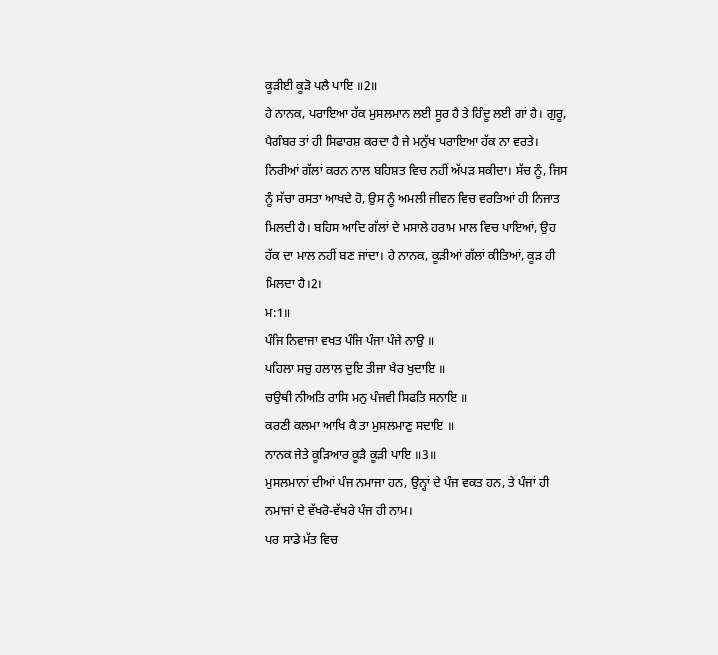ਕੂੜੀਈ ਕੂੜੋ ਪਲੈ ਪਾਇ ॥2॥
ਹੇ ਨਾਨਕ, ਪਰਾਇਆ ਹੱਕ ਮੁਸਲਮਾਨ ਲਈ ਸੂਰ ਹੈ ਤੇ ਹਿੰਦੂ ਲਈ ਗਾਂ ਹੈ। ਗੁਰੂ, ਪੈਗੰਬਰ ਤਾਂ ਹੀ ਸਿਫਾਰਸ਼ ਕਰਦਾ ਹੈ ਜੇ ਮਨੁੱਖ ਪਰਾਇਆ ਹੱਕ ਨਾ ਵਰਤੇ। ਨਿਰੀਆਂ ਗੱਲਾਂ ਕਰਨ ਨਾਲ ਬਹਿਸ਼ਤ ਵਿਚ ਨਹੀਂ ਅੱਪੜ ਸਕੀਦਾ। ਸੱਚ ਨੂੰ, ਜਿਸ ਨੂੰ ਸੱਚਾ ਰਸਤਾ ਆਖਦੇ ਹੋ, ਉਸ ਨੂੰ ਅਮਲੀ ਜੀਵਨ ਵਿਚ ਵਰਤਿਆਂ ਹੀ ਨਿਜਾਤ ਮਿਲਦੀ ਹੈ। ਬਹਿਸ ਆਦਿ ਗੱਲਾਂ ਦੇ ਮਸਾਲੇ ਹਰਾਮ ਮਾਲ ਵਿਚ ਪਾਇਆਂ, ਉਹ ਹੱਕ ਦਾ ਮਾਲ ਨਹੀਂ ਬਣ ਜਾਂਦਾ। ਹੇ ਨਾਨਕ, ਕੂੜੀਆਂ ਗੱਲਾਂ ਕੀਤਿਆਂ, ਕੂੜ ਹੀ ਮਿਲਦਾ ਹੈ।2।
ਮ:1॥
ਪੰਜਿ ਨਿਵਾਜਾ ਵਖਤ ਪੰਜਿ ਪੰਜਾ ਪੰਜੇ ਨਾਉ ॥
ਪਹਿਲਾ ਸਚੁ ਹਲਾਲ ਦੁਇ ਤੀਜਾ ਖੈਰ ਖੁਦਾਇ ॥
ਚਉਥੀ ਨੀਅਤਿ ਰਾਸਿ ਮਨੁ ਪੰਜਵੀ ਸਿਫਤਿ ਸਨਾਇ ॥
ਕਰਣੀ ਕਲਮਾ ਆਖਿ ਕੈ ਤਾ ਮੁਸਲਮਾਣੁ ਸਦਾਇ ॥
ਨਾਨਕ ਜੇਤੇ ਕੂੜਿਆਰ ਕੂੜੈ ਕੂੜੀ ਪਾਇ ॥3॥
ਮੁਸਲਮਾਨਾਂ ਦੀਆਂ ਪੰਜ ਨਮਾਜਾ ਹਨ, ਉਨ੍ਹਾਂ ਦੇ ਪੰਜ ਵਕਤ ਹਨ, ਤੇ ਪੰਜਾਂ ਹੀ ਨਮਾਜਾਂ ਦੇ ਵੱਖਰੋ-ਵੱਖਰੇ ਪੰਜ ਹੀ ਨਾਮ।
ਪਰ ਸਾਡੇ ਮੱਤ ਵਿਚ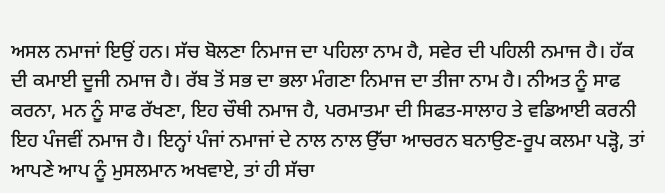ਅਸਲ ਨਮਾਜਾਂ ਇਉਂ ਹਨ। ਸੱਚ ਬੋਲਣਾ ਨਿਮਾਜ ਦਾ ਪਹਿਲਾ ਨਾਮ ਹੈ, ਸਵੇਰ ਦੀ ਪਹਿਲੀ ਨਮਾਜ ਹੈ। ਹੱਕ ਦੀ ਕਮਾਈ ਦੂਜੀ ਨਮਾਜ ਹੈ। ਰੱਬ ਤੋਂ ਸਭ ਦਾ ਭਲਾ ਮੰਗਣਾ ਨਿਮਾਜ ਦਾ ਤੀਜਾ ਨਾਮ ਹੈ। ਨੀਅਤ ਨੂੰ ਸਾਫ ਕਰਨਾ, ਮਨ ਨੂੰ ਸਾਫ ਰੱਖਣਾ, ਇਹ ਚੌਥੀ ਨਮਾਜ ਹੈ, ਪਰਮਾਤਮਾ ਦੀ ਸਿਫਤ-ਸਾਲਾਹ ਤੇ ਵਡਿਆਈ ਕਰਨੀ ਇਹ ਪੰਜਵੀਂ ਨਮਾਜ ਹੈ। ਇਨ੍ਹਾਂ ਪੰਜਾਂ ਨਮਾਜਾਂ ਦੇ ਨਾਲ ਨਾਲ ਉੱਚਾ ਆਚਰਨ ਬਨਾਉਣ-ਰੂਪ ਕਲਮਾ ਪੜ੍ਹੋ, ਤਾਂ ਆਪਣੇ ਆਪ ਨੂੰ ਮੁਸਲਮਾਨ ਅਖਵਾਏ, ਤਾਂ ਹੀ ਸੱਚਾ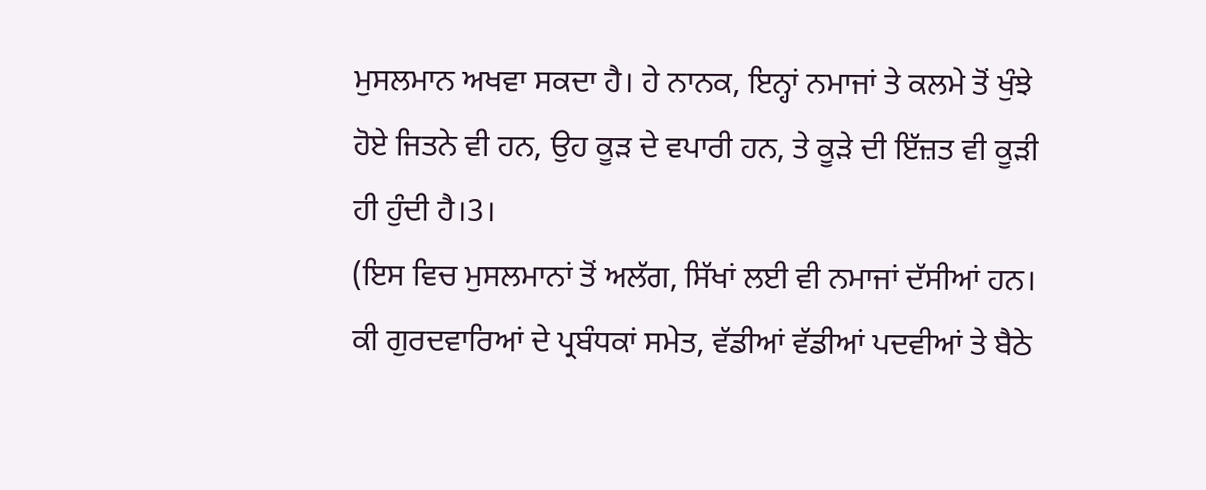ਮੁਸਲਮਾਨ ਅਖਵਾ ਸਕਦਾ ਹੈ। ਹੇ ਨਾਨਕ, ਇਨ੍ਹਾਂ ਨਮਾਜਾਂ ਤੇ ਕਲਮੇ ਤੋਂ ਖੁੰਝੇ ਹੋਏ ਜਿਤਨੇ ਵੀ ਹਨ, ਉਹ ਕੂੜ ਦੇ ਵਪਾਰੀ ਹਨ, ਤੇ ਕੂੜੇ ਦੀ ਇੱਜ਼ਤ ਵੀ ਕੂੜੀ ਹੀ ਹੁੰਦੀ ਹੈ।3।
(ਇਸ ਵਿਚ ਮੁਸਲਮਾਨਾਂ ਤੋਂ ਅਲੱਗ, ਸਿੱਖਾਂ ਲਈ ਵੀ ਨਮਾਜਾਂ ਦੱਸੀਆਂ ਹਨ। ਕੀ ਗੁਰਦਵਾਰਿਆਂ ਦੇ ਪ੍ਰਬੰਧਕਾਂ ਸਮੇਤ, ਵੱਡੀਆਂ ਵੱਡੀਆਂ ਪਦਵੀਆਂ ਤੇ ਬੈਠੇ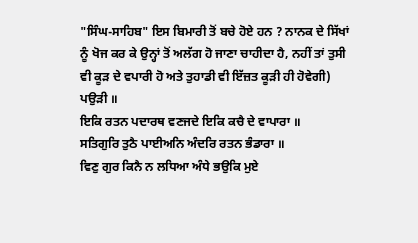"ਸਿੰਘ-ਸਾਹਿਬ" ਇਸ ਬਿਮਾਰੀ ਤੋਂ ਬਚੇ ਹੋਏ ਹਨ ? ਨਾਨਕ ਦੇ ਸਿੱਖਾਂ ਨੂੰ ਖੋਜ ਕਰ ਕੇ ਉਨ੍ਹਾਂ ਤੋਂ ਅਲੱਗ ਹੋ ਜਾਣਾ ਚਾਹੀਦਾ ਹੈ, ਨਹੀਂ ਤਾਂ ਤੁਸੀ ਵੀ ਕੂੜ ਦੇ ਵਪਾਰੀ ਹੋ ਅਤੇ ਤੁਹਾਡੀ ਵੀ ਇੱਜ਼ਤ ਕੂੜੀ ਹੀ ਹੋਵੇਗੀ)
ਪਉੜੀ ॥
ਇਕਿ ਰਤਨ ਪਦਾਰਥ ਵਣਜਦੇ ਇਕਿ ਕਚੈ ਦੇ ਵਾਪਾਰਾ ॥
ਸਤਿਗੁਰਿ ਤੁਠੈ ਪਾਈਅਨਿ ਅੰਦਰਿ ਰਤਨ ਭੰਡਾਰਾ ॥
ਵਿਣੁ ਗੁਰ ਕਿਨੈ ਨ ਲਧਿਆ ਅੰਧੇ ਭਉਕਿ ਮੁਏ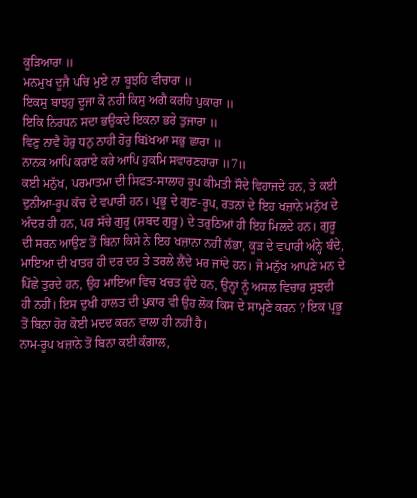ਕੂੜਿਆਰਾ ॥
ਮਨਮੁਖ ਦੂਜੈ ਪਚਿ ਮੁਏ ਨਾ ਬੂਝਹਿ ਵੀਚਾਰਾ ॥
ਇਕਸੁ ਬਾਝਹੁ ਦੂਜਾ ਕੋ ਨਹੀ ਕਿਸੁ ਅਗੈ ਕਰਹਿ ਪੁਕਾਰਾ ॥
ਇਕਿ ਨਿਰਧਨ ਸਦਾ ਭਉਕਦੇ ਇਕਨਾ ਭਰੇ ਤੁਜਾਰਾ ॥
ਵਿਣੁ ਨਾਵੈ ਹੋਰੁ ਧਨੁ ਨਾਹੀ ਹੋਰੁ ਬਿiਖਆ ਸਭੁ ਛਾਰਾ ॥
ਨਾਨਕ ਆਪਿ ਕਰਾਏ ਕਰੇ ਆਪਿ ਹੁਕਮਿ ਸਵਾਰਣਹਾਰਾ ॥7॥
ਕਈ ਮਨੁੱਖ, ਪਰਮਾਤਮਾ ਦੀ ਸਿਫਤ-ਸਾਲਾਹ ਰੂਪ ਕੀਮਤੀ ਸੌਦੇ ਵਿਹਾਜਦੇ ਹਨ, ਤੇ ਕਈ ਦੁਨੀਆ-ਰੂਪ ਕੱਚ ਦੇ ਵਪਾਰੀ ਹਨ। ਪ੍ਰਭੂ ਦੇ ਗੁਣ-ਰੂਪ, ਰਤਨਾਂ ਦੇ ਇਹ ਖਜ਼ਾਨੇ ਮਨੁੱਖ ਦੇ ਅੰਦਰ ਹੀ ਹਨ, ਪਰ ਸੱਚੇ ਗੁਰੂ (ਸ਼ਬਦ ਗੁਰੂ) ਦੇ ਤਰੁਠਿਆਂ ਹੀ ਇਹ ਮਿਲਦੇ ਹਨ। ਗੁਰੂ ਦੀ ਸਰਨ ਆਉਣ ਤੋਂ ਬਿਨਾ ਕਿਸੇ ਨੇ ਇਹ ਖਜ਼ਾਨਾ ਨਹੀਂ ਲੱਭਾ, ਕੂੜ ਦੇ ਵਪਾਰੀ ਅੰਨ੍ਹੇ ਬੰਦੇ, ਮਾਇਆ ਦੀ ਖਾਤਰ ਹੀ ਦਰ ਦਰ ਤੇ ਤਰਲੇ ਲੈਂਦੇ ਮਰ ਜਾਂਦੇ ਹਨ। ਜੋ ਮਨੁੱਖ ਆਪਣੇ ਮਨ ਦੇ ਪਿੱਛੇ ਤੁਰਦੇ ਹਨ, ਉਹ ਮਾਇਆ ਵਿਚ ਖਚਤ ਹੁੰਦੇ ਹਨ, ਉਨ੍ਹਾਂ ਨੂੰ ਅਸਲ ਵਿਚਾਰ ਸੁਝਦੀ ਹੀ ਨਹੀਂ। ਇਸ ਦੁਖੀ ਹਾਲਤ ਦੀ ਪੁਕਾਰ ਵੀ ਉਹ ਲੋਕ ਕਿਸ ਦੇ ਸਾਮ੍ਹਣੇ ਕਰਨ ? ਇਕ ਪ੍ਰਭੂ ਤੋਂ ਬਿਨਾ ਹੋਰ ਕੋਈ ਮਦਦ ਕਰਨ ਵਾਲਾ ਹੀ ਨਹੀਂ ਹੈ।
ਨਾਮ-ਰੂਪ ਖਜ਼ਾਨੇ ਤੋਂ ਬਿਨਾ ਕਈ ਕੰਗਾਲ,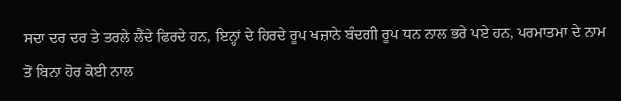ਸਦਾ ਦਰ ਦਰ ਤੇ ਤਰਲੇ ਲੈਂਦੇ ਫਿਰਦੇ ਹਨ, ਇਨ੍ਹਾਂ ਦੇ ਹਿਰਦੇ ਰੂਪ ਖਜ਼ਾਨੇ ਬੰਦਗੀ ਰੂਪ ਧਨ ਨਾਲ ਭਰੇ ਪਏ ਹਨ, ਪਰਮਾਤਮਾ ਦੇ ਨਾਮ ਤੋਂ ਬਿਨਾ ਹੋਰ ਕੋਈ ਨਾਲ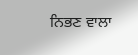ਨਿਭਣ ਵਾਲਾ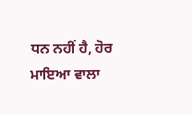ਧਨ ਨਹੀਂ ਹੈ, ਹੋਰ ਮਾਇਆ ਵਾਲਾ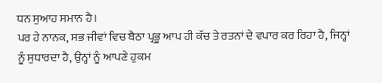ਧਨ ਸੁਆਹ ਸਮਾਨ ਹੈ।
ਪਰ ਹੇ ਨਾਨਕ, ਸਭ ਜੀਵਾਂ ਵਿਚ ਬੈਠਾ ਪ੍ਰਭੂ ਆਪ ਹੀ ਕੱਚ ਤੇ ਰਤਨਾਂ ਦੇ ਵਪਾਰ ਕਰ ਰਿਹਾ ਹੈ, ਜਿਨ੍ਹਾਂ ਨੂੰ ਸੁਧਾਰਦਾ ਹੈ, ਉਨ੍ਹਾਂ ਨੂੰ ਆਪਣੇ ਹੁਕਮ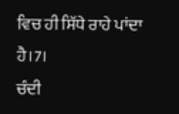ਵਿਚ ਹੀ ਸਿੱਧੇ ਰਾਹੇ ਪਾਂਦਾ ਹੈ।7।
ਚੰਦੀ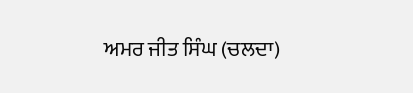ਅਮਰ ਜੀਤ ਸਿੰਘ (ਚਲਦਾ)